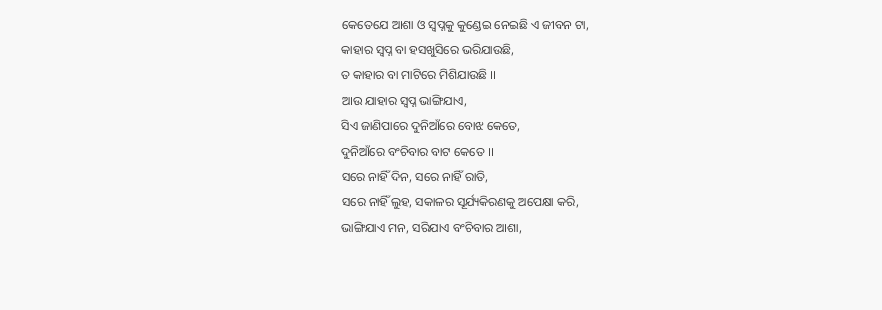କେତେଯେ ଆଶା ଓ ସ୍ବପ୍ନକୁ କୁଣ୍ଡେଇ ନେଇଛି ଏ ଜୀବନ ଟା,
କାହାର ସ୍ବପ୍ନ ବା ହସଖୁସିରେ ଭରିଯାଉଛି,
ତ କାହାର ବା ମାଟିରେ ମିଶିଯାଉଛି ।।
ଆଉ ଯାହାର ସ୍ବପ୍ନ ଭାଙ୍ଗିଯାଏ,
ସିଏ ଜାଣିପାରେ ଦୁନିଆଁରେ ବୋଝ କେତେ,
ଦୁନିଆଁରେ ବଂଚିବାର ବାଟ କେତେ ।।
ସରେ ନାହିଁ ଦିନ, ସରେ ନାହିଁ ରାତି,
ସରେ ନାହିଁ ଲୁହ, ସକାଳର ସୂର୍ଯ୍ୟକିରଣକୁ ଅପେକ୍ଷା କରି,
ଭାଙ୍ଗିଯାଏ ମନ, ସରିଯାଏ ବଂଚିବାର ଆଶା,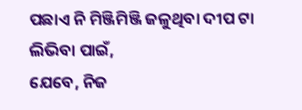ପଛାଏ ନି ମିଞ୍ଜିମିଞ୍ଜି ଜଳୁଥିବା ଦୀପ ଟା ଲିଭିବା ପାଇଁ,
ଯେବେ, ନିଜ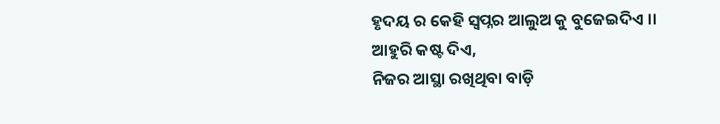ହୃଦୟ ର କେହି ସ୍ୱପ୍ନର ଆଲୁଅ କୁ ବୁଜେଇଦିଏ ।।
ଆହୁରି କଷ୍ଟ ଦିଏ,
ନିଜର ଆସ୍ଥା ରଖିଥିବା ବାଡ଼ି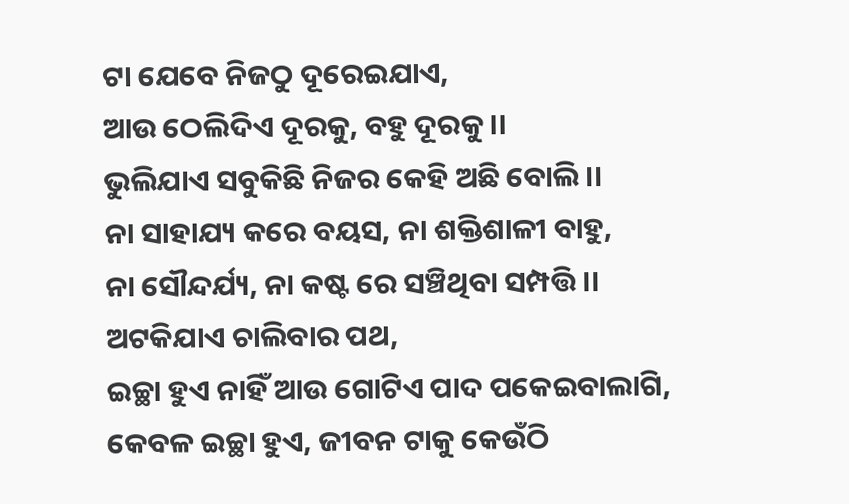ଟା ଯେବେ ନିଜଠୁ ଦୂରେଇଯାଏ,
ଆଉ ଠେଲିଦିଏ ଦୂରକୁ, ବହୁ ଦୂରକୁ ।।
ଭୁଲିଯାଏ ସବୁକିଛି ନିଜର କେହି ଅଛି ବୋଲି ।।
ନା ସାହାଯ୍ୟ କରେ ବୟସ, ନା ଶକ୍ତିଶାଳୀ ବାହୁ,
ନା ସୌନ୍ଦର୍ଯ୍ୟ, ନା କଷ୍ଟ ରେ ସଞ୍ଚିଥିବା ସମ୍ପତ୍ତି ।।
ଅଟକିଯାଏ ଚାଲିବାର ପଥ,
ଇଚ୍ଛା ହୁଏ ନାହିଁ ଆଉ ଗୋଟିଏ ପାଦ ପକେଇବାଲାଗି,
କେବଳ ଇଚ୍ଛା ହୁଏ, ଜୀବନ ଟାକୁ କେଉଁଠି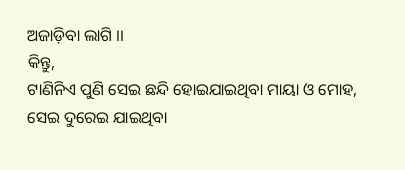ଅଜାଡ଼ିବା ଲାଗି ।।
କିନ୍ତୁ,
ଟାଣିନିଏ ପୁଣି ସେଇ ଛନ୍ଦି ହୋଇଯାଇଥିବା ମାୟା ଓ ମୋହ,
ସେଇ ଦୁରେଇ ଯାଇଥିବା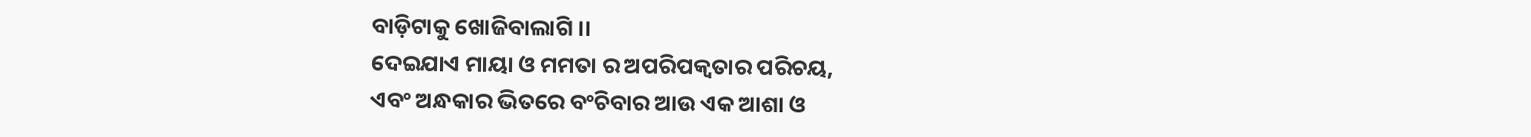ବାଡ଼ିଟାକୁ ଖୋଜିବାଲାଗି ।।
ଦେଇଯାଏ ମାୟା ଓ ମମତା ର ଅପରିପକ୍ଵତାର ପରିଚୟ,
ଏବଂ ଅନ୍ଧକାର ଭିତରେ ବଂଚିବାର ଆଉ ଏକ ଆଶା ଓ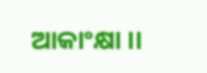ଆକାଂକ୍ଷା ।।